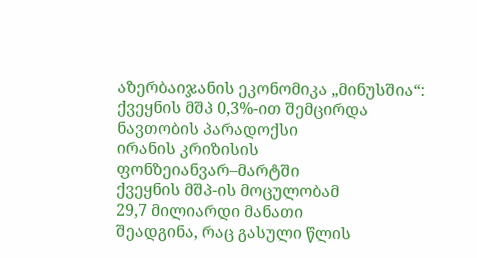აზერბაიჯანის ეკონომიკა „მინუსშია“: ქვეყნის მშპ 0,3%-ით შემცირდა
ნავთობის პარადოქსი
ირანის კრიზისის
ფონზეიანვარ–მარტში
ქვეყნის მშპ-ის მოცულობამ
29,7 მილიარდი მანათი
შეადგინა, რაც გასული წლის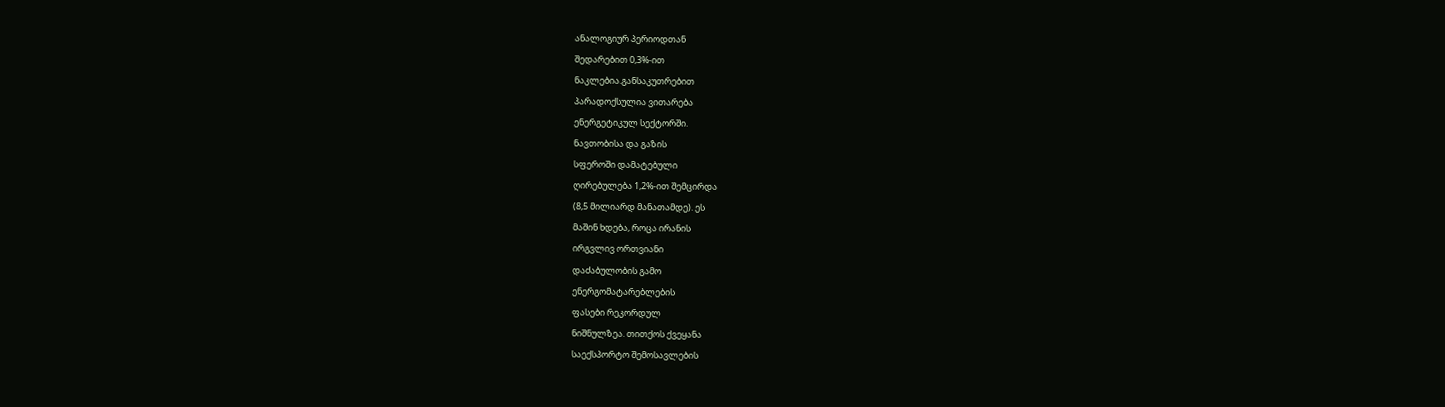ანალოგიურ პერიოდთან
შედარებით 0,3%-ით
ნაკლებია.განსაკუთრებით
პარადოქსულია ვითარება
ენერგეტიკულ სექტორში.
ნავთობისა და გაზის
სფეროში დამატებული
ღირებულება 1,2%-ით შემცირდა
(8,5 მილიარდ მანათამდე). ეს
მაშინ ხდება, როცა ირანის
ირგვლივ ორთვიანი
დაძაბულობის გამო
ენერგომატარებლების
ფასები რეკორდულ
ნიშნულზეა. თითქოს ქვეყანა
საექსპორტო შემოსავლების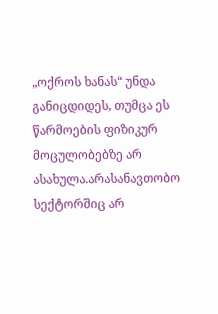„ოქროს ხანას“ უნდა
განიცდიდეს, თუმცა ეს
წარმოების ფიზიკურ
მოცულობებზე არ
ასახულა.არასანავთობო
სექტორშიც არ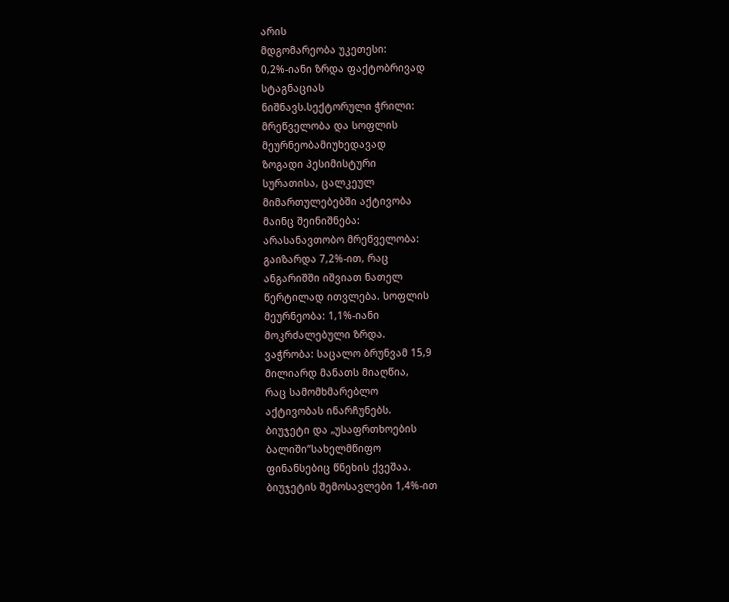არის
მდგომარეობა უკეთესი:
0,2%-იანი ზრდა ფაქტობრივად
სტაგნაციას
ნიშნავს.სექტორული ჭრილი:
მრეწველობა და სოფლის
მეურნეობამიუხედავად
ზოგადი პესიმისტური
სურათისა, ცალკეულ
მიმართულებებში აქტივობა
მაინც შეინიშნება:
არასანავთობო მრეწველობა:
გაიზარდა 7,2%-ით, რაც
ანგარიშში იშვიათ ნათელ
წერტილად ითვლება. სოფლის
მეურნეობა: 1,1%-იანი
მოკრძალებული ზრდა.
ვაჭრობა: საცალო ბრუნვამ 15,9
მილიარდ მანათს მიაღწია,
რაც სამომხმარებლო
აქტივობას ინარჩუნებს.
ბიუჯეტი და „უსაფრთხოების
ბალიში“სახელმწიფო
ფინანსებიც წნეხის ქვეშაა.
ბიუჯეტის შემოსავლები 1,4%-ით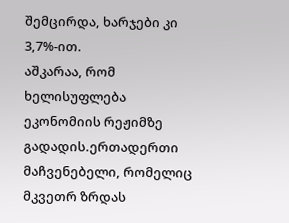შემცირდა, ხარჯები კი 3,7%-ით.
აშკარაა, რომ ხელისუფლება
ეკონომიის რეჟიმზე
გადადის.ერთადერთი
მაჩვენებელი, რომელიც
მკვეთრ ზრდას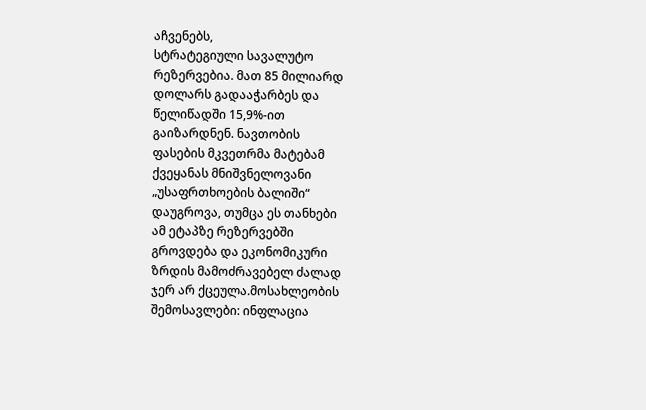აჩვენებს,
სტრატეგიული სავალუტო
რეზერვებია. მათ 85 მილიარდ
დოლარს გადააჭარბეს და
წელიწადში 15,9%-ით
გაიზარდნენ. ნავთობის
ფასების მკვეთრმა მატებამ
ქვეყანას მნიშვნელოვანი
„უსაფრთხოების ბალიში“
დაუგროვა, თუმცა ეს თანხები
ამ ეტაპზე რეზერვებში
გროვდება და ეკონომიკური
ზრდის მამოძრავებელ ძალად
ჯერ არ ქცეულა.მოსახლეობის
შემოსავლები: ინფლაცია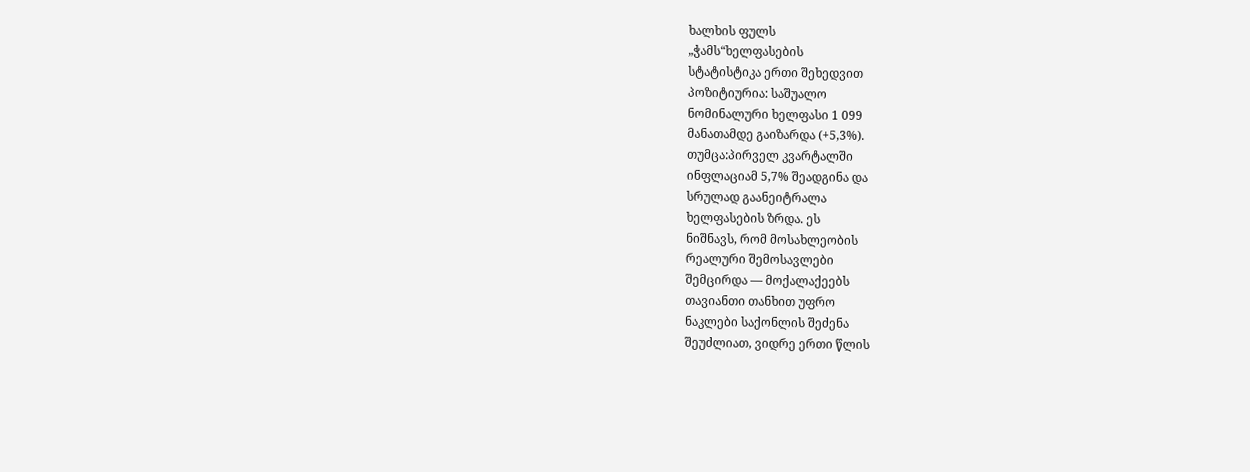ხალხის ფულს
„ჭამს“ხელფასების
სტატისტიკა ერთი შეხედვით
პოზიტიურია: საშუალო
ნომინალური ხელფასი 1 099
მანათამდე გაიზარდა (+5,3%).
თუმცა:პირველ კვარტალში
ინფლაციამ 5,7% შეადგინა და
სრულად გაანეიტრალა
ხელფასების ზრდა. ეს
ნიშნავს, რომ მოსახლეობის
რეალური შემოსავლები
შემცირდა — მოქალაქეებს
თავიანთი თანხით უფრო
ნაკლები საქონლის შეძენა
შეუძლიათ, ვიდრე ერთი წლის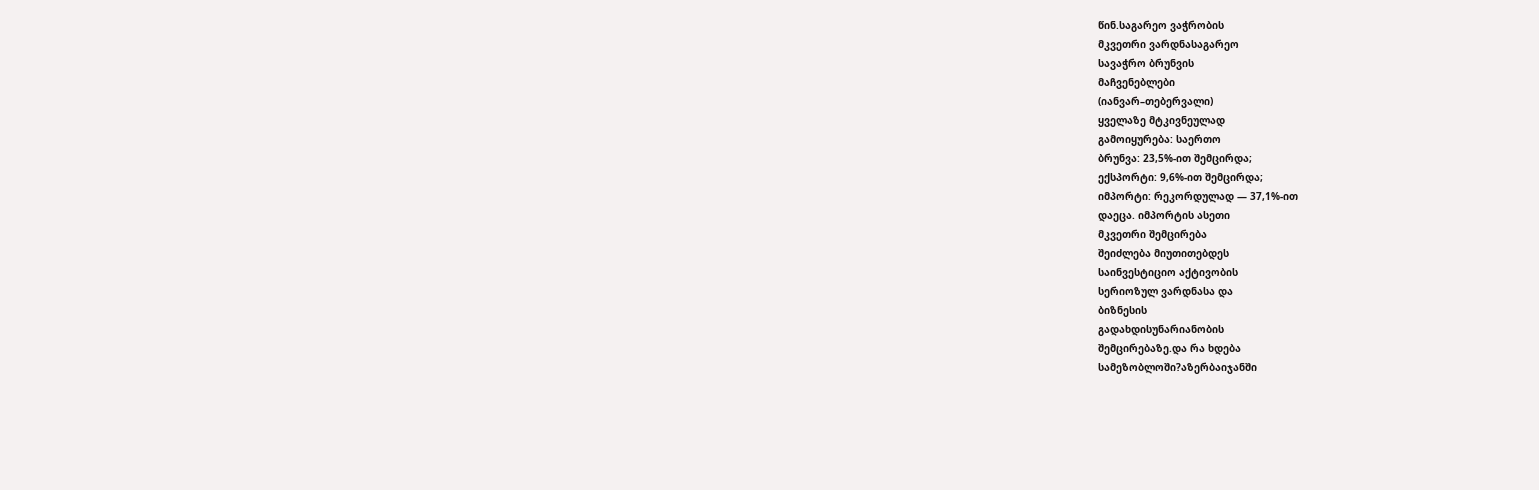წინ.საგარეო ვაჭრობის
მკვეთრი ვარდნასაგარეო
სავაჭრო ბრუნვის
მაჩვენებლები
(იანვარ–თებერვალი)
ყველაზე მტკივნეულად
გამოიყურება: საერთო
ბრუნვა: 23,5%-ით შემცირდა;
ექსპორტი: 9,6%-ით შემცირდა;
იმპორტი: რეკორდულად — 37,1%-ით
დაეცა. იმპორტის ასეთი
მკვეთრი შემცირება
შეიძლება მიუთითებდეს
საინვესტიციო აქტივობის
სერიოზულ ვარდნასა და
ბიზნესის
გადახდისუნარიანობის
შემცირებაზე.და რა ხდება
სამეზობლოში?აზერბაიჯანში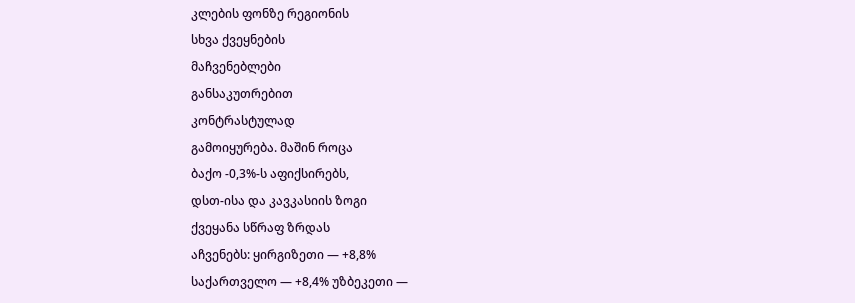კლების ფონზე რეგიონის
სხვა ქვეყნების
მაჩვენებლები
განსაკუთრებით
კონტრასტულად
გამოიყურება. მაშინ როცა
ბაქო -0,3%-ს აფიქსირებს,
დსთ-ისა და კავკასიის ზოგი
ქვეყანა სწრაფ ზრდას
აჩვენებს: ყირგიზეთი — +8,8%
საქართველო — +8,4% უზბეკეთი —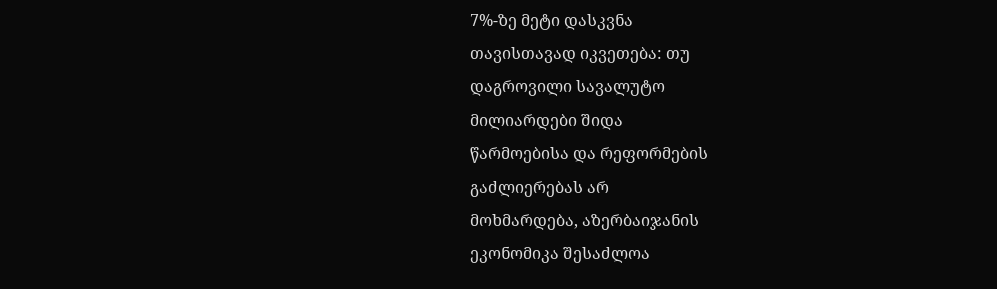7%-ზე მეტი დასკვნა
თავისთავად იკვეთება: თუ
დაგროვილი სავალუტო
მილიარდები შიდა
წარმოებისა და რეფორმების
გაძლიერებას არ
მოხმარდება, აზერბაიჯანის
ეკონომიკა შესაძლოა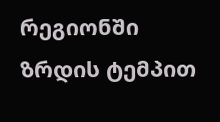რეგიონში ზრდის ტემპით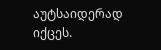აუტსაიდერად იქცეს.